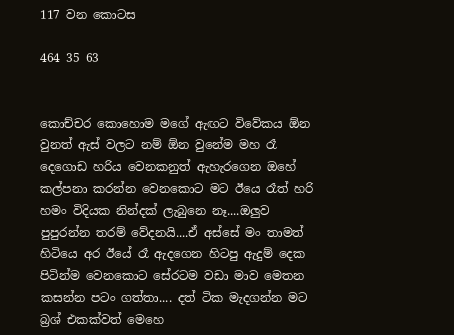117 වන කොටස

464 35 63


කොච්චර කොහොම මගේ ඇඟට විවේකය ඕන වුනත් ඇස් වලට නම් ඕන වුනේම මහ රෑ දෙගොඩ හරිය වෙනකනුත් ඇහැරගෙන ඔහේ කල්පනා කරන්න වෙනකොට මට ඊයෙ රෑත් හරි හමං විදියක නින්දක් ලැබුනෙ නෑ....ඔලුව පුපුරන්න තරම් වේදනයි....ඒ අස්සේ මං තාමත් හිටියෙ අර ඊයේ රෑ ඇදගෙන හිටපු ඇදුම් දෙක පිටින්ම වෙනකොට සේරටම වඩා මාව මෙතන කසන්න පටං ගත්තා.... දත් ටික මැදගන්න මට බ්‍රශ් එකක්වත් මෙහෙ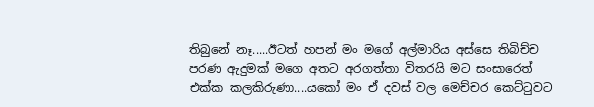තිබුනේ නෑ.....ඊටත් හපන් මං මගේ අල්මාරිය අස්සෙ තිබිච්ච පරණ ඇදුමක් මගෙ අතට අරගත්තා විතරයි මට සංසාරෙත් එක්ක කලකිරුණා....යකෝ මං ඒ දවස් වල මෙච්චර කෙට්ටුවට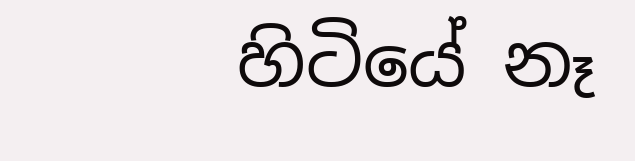හිටියේ නෑ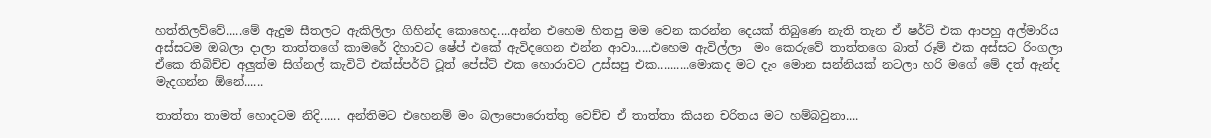හත්තිලව්වේ.....මේ ඇදුම සීතලට ඇකිලිලා ගිහින්ද කොහෙද....අන්න එහෙම හිතපු මම වෙන කරන්න දෙයක් තිබුණෙ නැති තැන ඒ ෂර්ට් එක ආපහු අල්මාරිය අස්සටම ඔබලා දාලා තාත්තගේ කාමරේ දිහාවට ෂේප් එකේ ඇවිදගෙන එන්න ආවා.....එහෙම ඇවිල්ලා  මං කෙරුවේ තාත්තගෙ බාත් රූම් එක අස්සට රිංගලා ඒකෙ තිබිච්ච අලුත්ම සිග්නල් කැවිටි එක්ස්පර්ට් ටූත් පේස්ට් එක හොරාවට උස්සපු එක..........මොකද මට දැං මොන සන්නියක් නටලා හරි මගේ මේ දත් ඇන්ද මැදගන්න ඕනේ......

තාත්තා තාමත් හොදටම නිදි...... අන්තිමට එහෙනම් මං බලාපොරොත්තු වෙච්ච ඒ තාත්තා කියන චරිතය මට හම්බවුනා....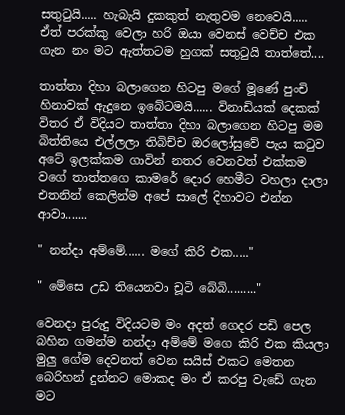සතුටුයි..... හැබැයි දුකකුත් නැතුවම නෙවෙයි..... ඒත් පරක්කු වෙලා හරි ඔයා වෙනස් වෙච්ච එක ගැන නං මට ඇත්තටම හුගක් සතුටුයි තාත්තේ....

තාත්තා දිහා බලාගෙන හිටපු මගේ මූණේ පුංචි හිනාවක් ඇදුනෙ ඉබේටමයි...... විනාඩියක් දෙකක් විතර ඒ විදියට තාත්තා දිහා බලාගෙන හිටපු මම බිත්තියෙ එල්ලලා තිබිච්ච ඔරලෝසුවේ පැය කටුව අටේ ඉලක්කම ගාවින් නතර වෙනවත් එක්කම වගේ තාත්තගෙ කාමරේ දොර හෙමීට වහලා දාලා එතනින් කෙලින්ම අපේ සාලේ දිහාවට එන්න ආවා.......

" නන්දා අම්මේ...... මගේ කිරි එක....."

" මේසෙ උඩ තියෙනවා චූටි බේබි........."

වෙනදා පුරුදු විදියටම මං අදත් ගෙදර පඩි පෙල බහින ගමන්ම නන්දා අම්මේ මගෙ කිරි එක කියලා මුලු ගේම දෙවනත් වෙන සයිස් එකට මෙතන බෙරිහන් දුන්නට මොකද මං ඒ කරපු වැඩේ ගැන මට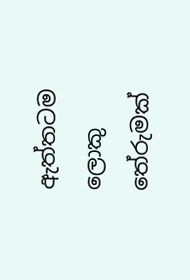ඇත්තටම ලොකු තේරුමක්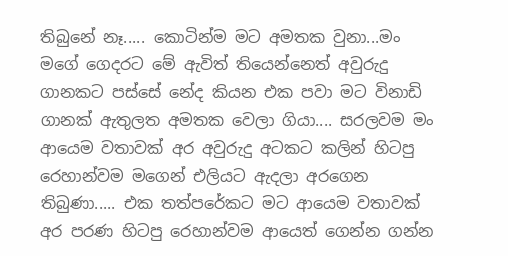තිබුනේ නෑ..... කොටින්ම මට අමතක වුනා...මං මගේ ගෙදරට මේ ඇවිත් තියෙන්නෙත් අවුරුදු ගානකට පස්සේ නේද කියන එක පවා මට විනාඩි ගානක් ඇතුලත අමතක වෙලා ගියා.... සරලවම මං ආයෙම වතාවක් අර අවුරුදු අටකට කලින් හිටපු රෙහාන්වම මගෙන් එලියට ඇදලා අරගෙන තිබුණා..... එක තත්පරේකට මට ආයෙම වතාවක් අර පරණ හිටපු රෙහාන්වම ආයෙත් ගෙන්න ගන්න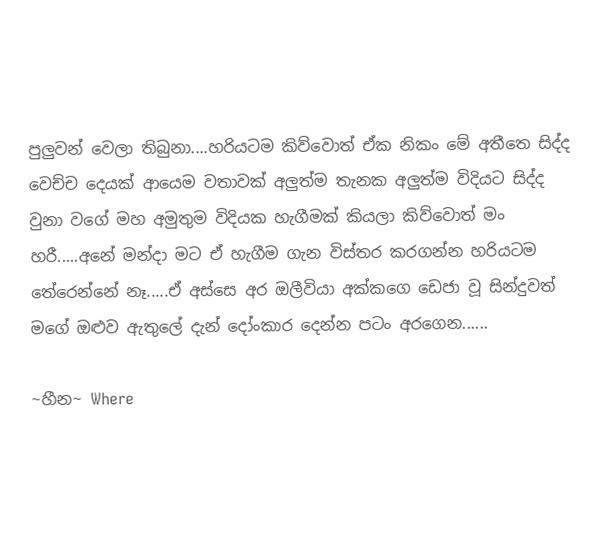පුලුවන් වෙලා තිබුනා....හරියටම කිව්වොත් ඒක නිකං මේ අතීතෙ සිද්ද වෙච්ච දෙයක් ආයෙම වතාවක් අලුත්ම තැනක අලුත්ම විදියට සිද්ද වුනා වගේ මහ අමුතුම විදියක හැගීමක් කියලා කිව්වොත් මං හරී.....අනේ මන්දා මට ඒ හැගීම ගැන විස්තර කරගන්න හරියටම තේරෙන්නේ නෑ.....ඒ අස්සෙ අර ඔලීවියා අක්කගෙ ඩෙජා වූ සින්දුවත් මගේ ඔළුව ඇතුලේ දැන් දෝංකාර දෙන්න පටං අරගෙන......

~හීන~ Where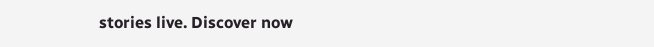stories live. Discover now